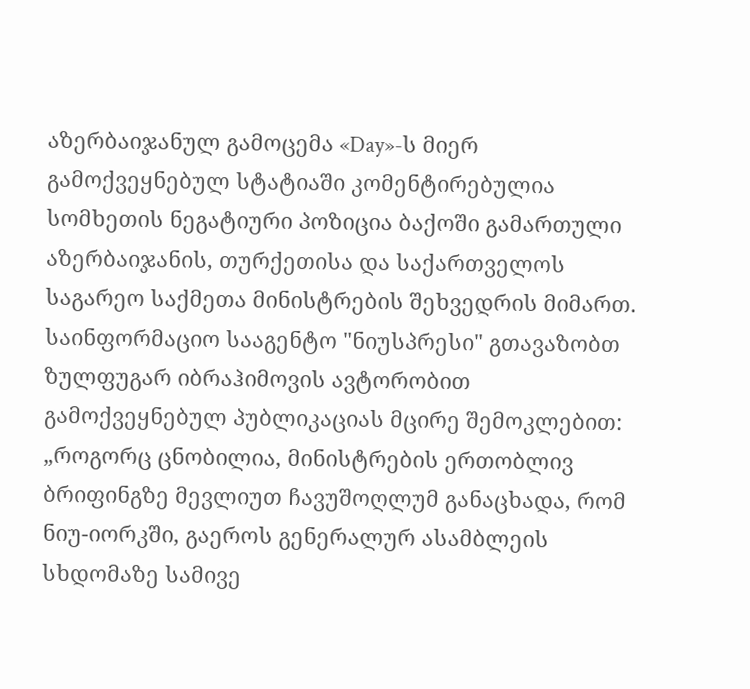აზერბაიჯანულ გამოცემა «Day»-ს მიერ გამოქვეყნებულ სტატიაში კომენტირებულია სომხეთის ნეგატიური პოზიცია ბაქოში გამართული აზერბაიჯანის, თურქეთისა და საქართველოს
საგარეო საქმეთა მინისტრების შეხვედრის მიმართ.
საინფორმაციო სააგენტო "ნიუსპრესი" გთავაზობთ ზულფუგარ იბრაჰიმოვის ავტორობით გამოქვეყნებულ პუბლიკაციას მცირე შემოკლებით:
„როგორც ცნობილია, მინისტრების ერთობლივ ბრიფინგზე მევლიუთ ჩავუშოღლუმ განაცხადა, რომ ნიუ-იორკში, გაეროს გენერალურ ასამბლეის სხდომაზე სამივე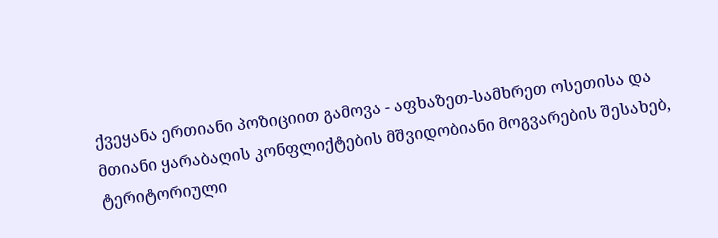ქვეყანა ერთიანი პოზიციით გამოვა - აფხაზეთ-სამხრეთ ოსეთისა და მთიანი ყარაბაღის კონფლიქტების მშვიდობიანი მოგვარების შესახებ, ტერიტორიული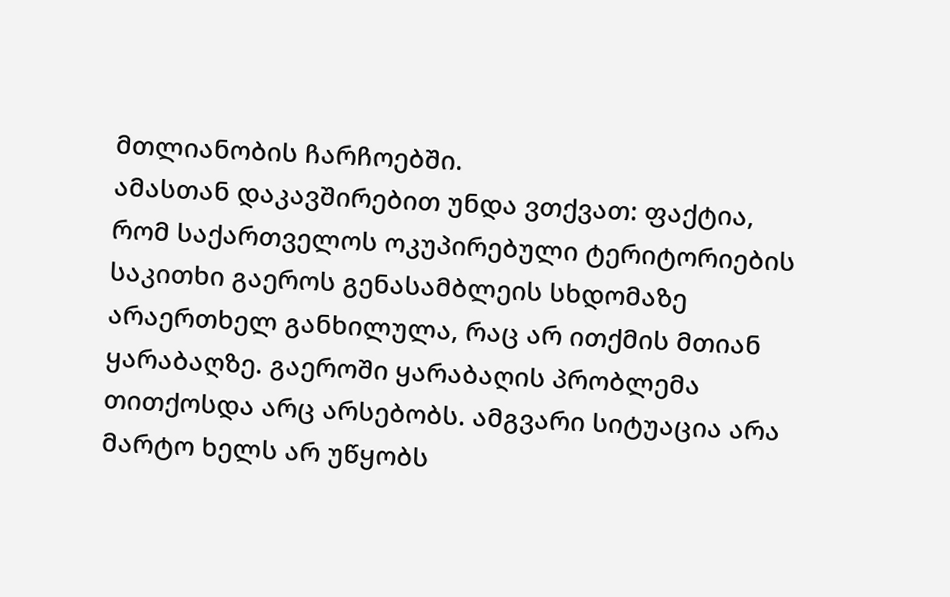მთლიანობის ჩარჩოებში.
ამასთან დაკავშირებით უნდა ვთქვათ: ფაქტია, რომ საქართველოს ოკუპირებული ტერიტორიების საკითხი გაეროს გენასამბლეის სხდომაზე არაერთხელ განხილულა, რაც არ ითქმის მთიან ყარაბაღზე. გაეროში ყარაბაღის პრობლემა თითქოსდა არც არსებობს. ამგვარი სიტუაცია არა მარტო ხელს არ უწყობს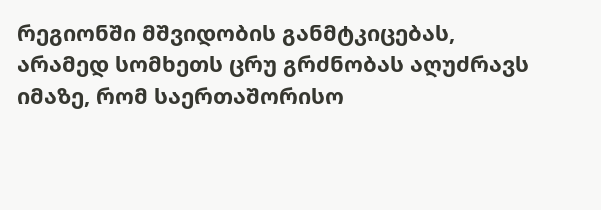რეგიონში მშვიდობის განმტკიცებას, არამედ სომხეთს ცრუ გრძნობას აღუძრავს იმაზე, რომ საერთაშორისო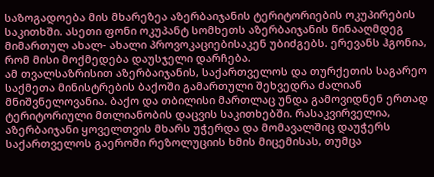საზოგადოება მის მხარეზეა აზერბაიჯანის ტერიტორიების ოკუპირების საკითხში. ასეთი ფონი ოკუპანტ სომხეთს აზერბაიჯანის წინააღმდეგ მიმართულ ახალ- ახალი პროვოკაციებისაკენ უბიძგებს. ერევანს ჰგონია, რომ მისი მოქმედება დაუსჯელი დარჩება.
ამ თვალსაზრისით აზერბაიჯანის, საქართველოს და თურქეთის საგარეო საქმეთა მინისტრების ბაქოში გამართული შეხვედრა ძალიან მნიშვნელოვანია. ბაქო და თბილისი მართლაც უნდა გამოვიდნენ ერთად ტერიტორიული მთლიანობის დაცვის საკითხებში. რასაკვირველია, აზერბაიჯანი ყოველთვის მხარს უჭერდა და მომავალშიც დაუჭერს საქართველოს გაეროში რეზოლუციის ხმის მიცემისას, თუმცა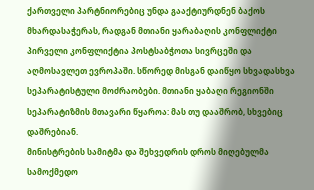ქართველი პარტნიორებიც უნდა გააქტიურდნენ ბაქოს მხარდასაჭერას, რადგან მთიანი ყარაბაღის კონფლიქტი პირველი კონფლიქტია პოსტსაბჭოთა სივრცეში და აღმოსავლეთ ევროპაში. სწორედ მისგან დაიწყო სხვადასხვა სეპარატისტული მოძრაობები. მთიანი ყაბაღი რეგიონში სეპარატიზმის მთავარი წყაროა: მას თუ დააშრობ, სხვებიც დაშრებიან.
მინისტრების სამიტმა და შეხვედრის დროს მიღებულმა სამოქმედო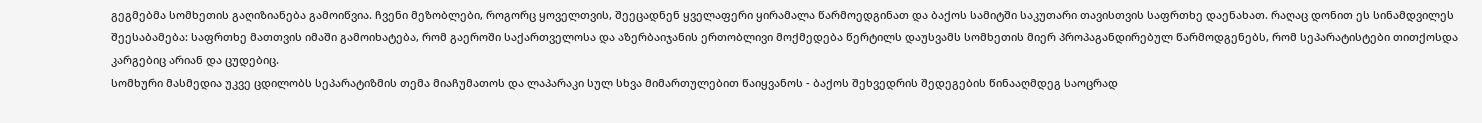გეგმებმა სომხეთის გაღიზიანება გამოიწვია. ჩვენი მეზობლები, როგორც ყოველთვის, შეეცადნენ ყველაფერი ყირამალა წარმოედგინათ და ბაქოს სამიტში საკუთარი თავისთვის საფრთხე დაენახათ. რაღაც დონით ეს სინამდვილეს შეესაბამება: საფრთხე მათთვის იმაში გამოიხატება, რომ გაეროში საქართველოსა და აზერბაიჯანის ერთობლივი მოქმედება წერტილს დაუსვამს სომხეთის მიერ პროპაგანდირებულ წარმოდგენებს, რომ სეპარატისტები თითქოსდა კარგებიც არიან და ცუდებიც.
სომხური მასმედია უკვე ცდილობს სეპარატიზმის თემა მიაჩუმათოს და ლაპარაკი სულ სხვა მიმართულებით წაიყვანოს - ბაქოს შეხვედრის შედეგების წინააღმდეგ საოცრად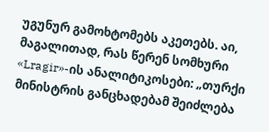უგუნურ გამოხტომებს აკეთებს. აი, მაგალითად, რას წერენ სომხური «Lragir»-ის ანალიტიკოსები: „თურქი მინისტრის განცხადებამ შეიძლება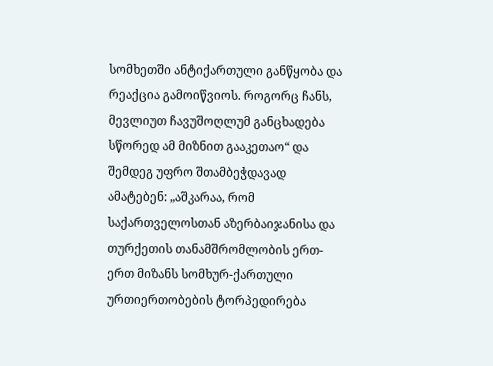სომხეთში ანტიქართული განწყობა და რეაქცია გამოიწვიოს. როგორც ჩანს, მევლიუთ ჩავუშოღლუმ განცხადება სწორედ ამ მიზნით გააკეთაო“ და შემდეგ უფრო შთამბეჭდავად ამატებენ: „აშკარაა, რომ საქართველოსთან აზერბაიჯანისა და თურქეთის თანამშრომლობის ერთ-ერთ მიზანს სომხურ-ქართული ურთიერთობების ტორპედირება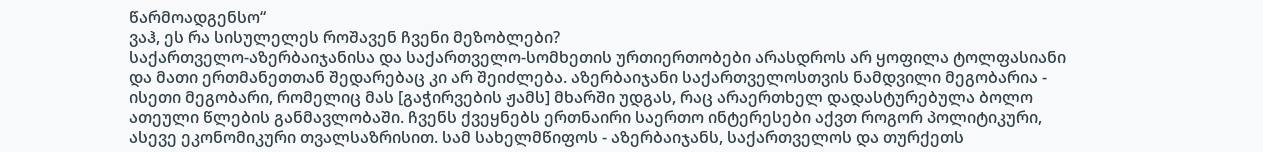წარმოადგენსო“
ვაჰ, ეს რა სისულელეს როშავენ ჩვენი მეზობლები?
საქართველო-აზერბაიჯანისა და საქართველო-სომხეთის ურთიერთობები არასდროს არ ყოფილა ტოლფასიანი და მათი ერთმანეთთან შედარებაც კი არ შეიძლება. აზერბაიჯანი საქართველოსთვის ნამდვილი მეგობარია - ისეთი მეგობარი, რომელიც მას [გაჭირვების ჟამს] მხარში უდგას, რაც არაერთხელ დადასტურებულა ბოლო ათეული წლების განმავლობაში. ჩვენს ქვეყნებს ერთნაირი საერთო ინტერესები აქვთ როგორ პოლიტიკური, ასევე ეკონომიკური თვალსაზრისით. სამ სახელმწიფოს - აზერბაიჯანს, საქართველოს და თურქეთს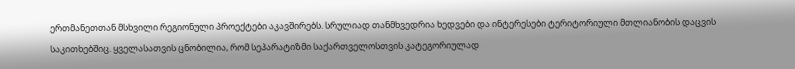ერთმანეთთან მსხვილი რეგიონული პროექტები აკავშირებს. სრულიად თანმხვედრია ხედვები და ინტერესები ტერიტორიული მთლიანობის დაცვის საკითხებშიც. ყველასათვის ცნობილია, რომ სეპარატიზმი საქართველოსთვის კატეგორიულად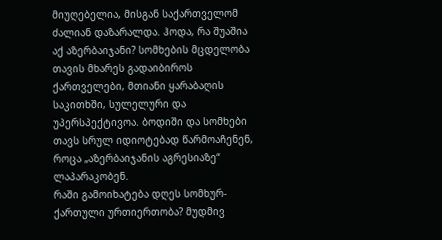მიუღებელია, მისგან საქართველომ ძალიან დაზარალდა. ჰოდა, რა შუაშია აქ აზერბაიჯანი? სომხების მცდელობა თავის მხარეს გადაიბიროს ქართველები, მთიანი ყარაბაღის საკითხში, სულელური და უპერსპექტივოა. ბოდიში და სომხები თავს სრულ იდიოტებად წარმოაჩენენ, როცა „აზერბაიჯანის აგრესიაზე“ ლაპარაკობენ.
რაში გამოიხატება დღეს სომხურ-ქართული ურთიერთობა? მუდმივ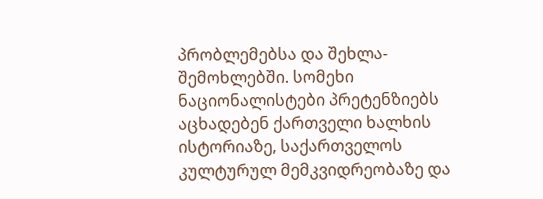პრობლემებსა და შეხლა-შემოხლებში. სომეხი ნაციონალისტები პრეტენზიებს აცხადებენ ქართველი ხალხის ისტორიაზე, საქართველოს კულტურულ მემკვიდრეობაზე და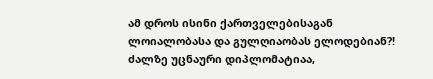ამ დროს ისინი ქართველებისაგან ლოიალობასა და გულღიაობას ელოდებიან?! ძალზე უცნაური დიპლომატიაა,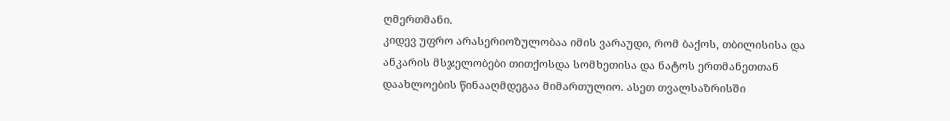ღმერთმანი.
კიდევ უფრო არასერიოზულობაა იმის ვარაუდი, რომ ბაქოს, თბილისისა და ანკარის მსჯელობები თითქოსდა სომხეთისა და ნატოს ერთმანეთთან დაახლოების წინააღმდეგაა მიმართულიო. ასეთ თვალსაზრისში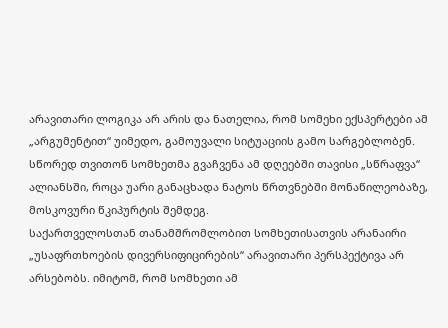არავითარი ლოგიკა არ არის და ნათელია, რომ სომეხი ექსპერტები ამ „არგუმენტით“ უიმედო, გამოუვალი სიტუაციის გამო სარგებლობენ. სწორედ თვითონ სომხეთმა გვაჩვენა ამ დღეებში თავისი „სწრაფვა“ ალიანსში, როცა უარი განაცხადა ნატოს წრთვნებში მონაწილეობაზე, მოსკოვური წკიპურტის შემდეგ.
საქართველოსთან თანამშრომლობით სომხეთისათვის არანაირი „უსაფრთხოების დივერსიფიცირების“ არავითარი პერსპექტივა არ არსებობს. იმიტომ, რომ სომხეთი ამ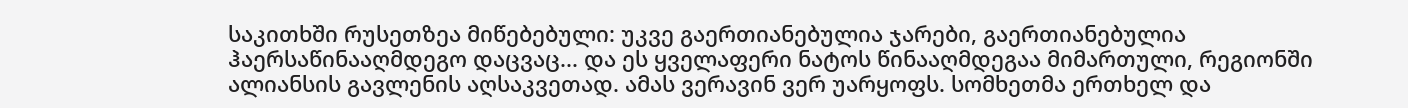საკითხში რუსეთზეა მიწებებული: უკვე გაერთიანებულია ჯარები, გაერთიანებულია ჰაერსაწინააღმდეგო დაცვაც... და ეს ყველაფერი ნატოს წინააღმდეგაა მიმართული, რეგიონში ალიანსის გავლენის აღსაკვეთად. ამას ვერავინ ვერ უარყოფს. სომხეთმა ერთხელ და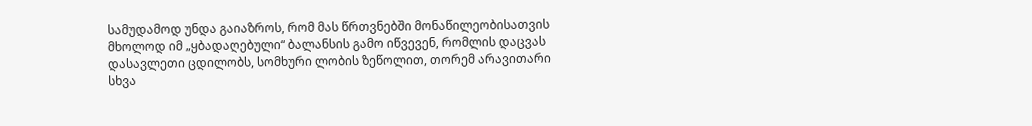სამუდამოდ უნდა გაიაზროს, რომ მას წრთვნებში მონაწილეობისათვის მხოლოდ იმ „ყბადაღებული“ ბალანსის გამო იწვევენ, რომლის დაცვას დასავლეთი ცდილობს, სომხური ლობის ზეწოლით, თორემ არავითარი სხვა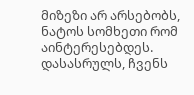მიზეზი არ არსებობს, ნატოს სომხეთი რომ აინტერესებდეს.
დასასრულს, ჩვენს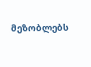მეზობლებს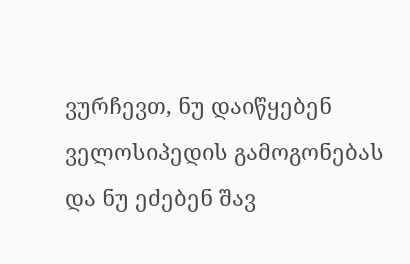ვურჩევთ, ნუ დაიწყებენ ველოსიპედის გამოგონებას და ნუ ეძებენ შავ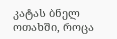კატას ბნელ ოთახში, როცა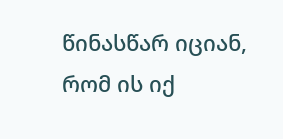წინასწარ იციან, რომ ის იქ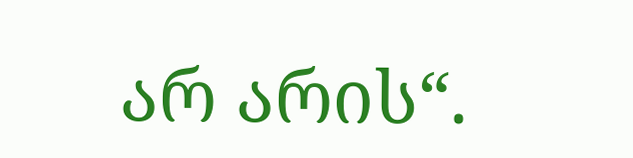არ არის“.